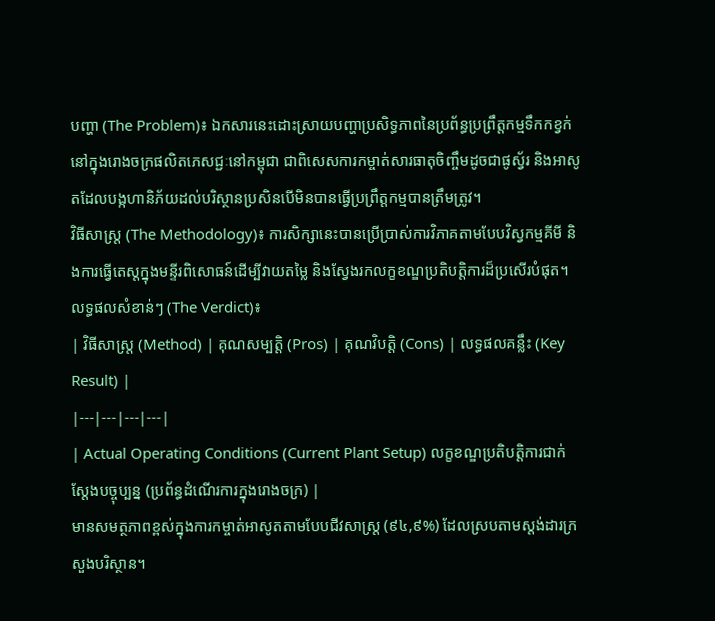បញ្ហា (The Problem)៖ ឯកសារនេះដោះស្រាយបញ្ហាប្រសិទ្ធភាពនៃប្រព័ន្ធប្រព្រឹត្តកម្មទឹកកខ្វក់នៅក្នុងរោងចក្រផលិតភេសជ្ជៈនៅកម្ពុជា ជាពិសេសការកម្ចាត់សារធាតុចិញ្ចឹមដូចជាផូស្វ័រ និងអាសូតដែលបង្កហានិភ័យដល់បរិស្ថានប្រសិនបើមិនបានធ្វើប្រព្រឹត្តកម្មបានត្រឹមត្រូវ។
វិធីសាស្ត្រ (The Methodology)៖ ការសិក្សានេះបានប្រើប្រាស់ការវិភាគតាមបែបវិស្វកម្មគីមី និងការធ្វើតេស្តក្នុងមន្ទីរពិសោធន៍ដើម្បីវាយតម្លៃ និងស្វែងរកលក្ខខណ្ឌប្រតិបត្តិការដ៏ប្រសើរបំផុត។
លទ្ធផលសំខាន់ៗ (The Verdict)៖
| វិធីសាស្ត្រ (Method) | គុណសម្បត្តិ (Pros) | គុណវិបត្តិ (Cons) | លទ្ធផលគន្លឹះ (Key Result) |
|---|---|---|---|
| Actual Operating Conditions (Current Plant Setup) លក្ខខណ្ឌប្រតិបត្តិការជាក់ស្តែងបច្ចុប្បន្ន (ប្រព័ន្ធដំណើរការក្នុងរោងចក្រ) |
មានសមត្ថភាពខ្ពស់ក្នុងការកម្ចាត់អាសូតតាមបែបជីវសាស្រ្ត (៩៤,៩%) ដែលស្របតាមស្តង់ដារក្រសួងបរិស្ថាន។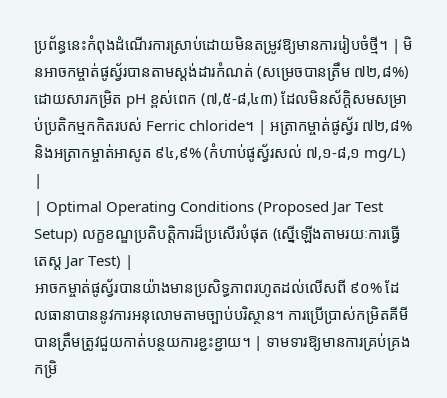ប្រព័ន្ធនេះកំពុងដំណើរការស្រាប់ដោយមិនតម្រូវឱ្យមានការរៀបចំថ្មី។ | មិនអាចកម្ចាត់ផូស្វ័របានតាមស្តង់ដារកំណត់ (សម្រេចបានត្រឹម ៧២,៨%) ដោយសារកម្រិត pH ខ្ពស់ពេក (៧,៥-៨,៤៣) ដែលមិនស័ក្តិសមសម្រាប់ប្រតិកម្មកកិតរបស់ Ferric chloride។ | អត្រាកម្ចាត់ផូស្វ័រ ៧២,៨% និងអត្រាកម្ចាត់អាសូត ៩៤,៩% (កំហាប់ផូស្វ័រសល់ ៧,១-៨,១ mg/L) |
| Optimal Operating Conditions (Proposed Jar Test Setup) លក្ខខណ្ឌប្រតិបត្តិការដ៏ប្រសើរបំផុត (ស្នើឡើងតាមរយៈការធ្វើតេស្ត Jar Test) |
អាចកម្ចាត់ផូស្វ័របានយ៉ាងមានប្រសិទ្ធភាពរហូតដល់លើសពី ៩០% ដែលធានាបាននូវការអនុលោមតាមច្បាប់បរិស្ថាន។ ការប្រើប្រាស់កម្រិតគីមីបានត្រឹមត្រូវជួយកាត់បន្ថយការខ្ជះខ្ជាយ។ | ទាមទារឱ្យមានការគ្រប់គ្រងកម្រិ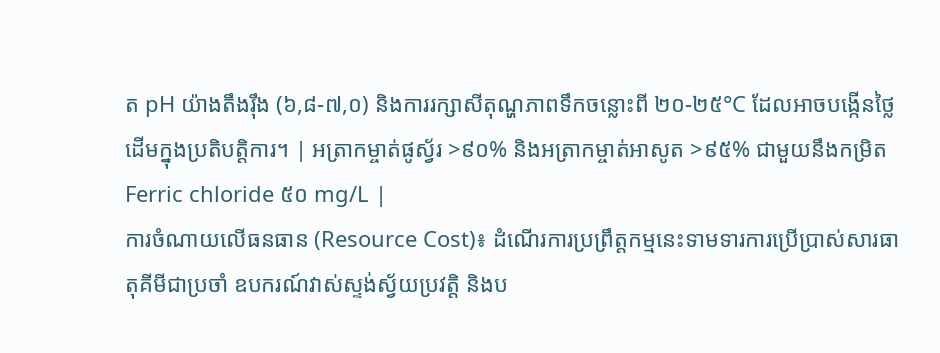ត pH យ៉ាងតឹងរ៉ឹង (៦,៨-៧,០) និងការរក្សាសីតុណ្ហភាពទឹកចន្លោះពី ២០-២៥°C ដែលអាចបង្កើនថ្លៃដើមក្នុងប្រតិបត្តិការ។ | អត្រាកម្ចាត់ផូស្វ័រ >៩០% និងអត្រាកម្ចាត់អាសូត >៩៥% ជាមួយនឹងកម្រិត Ferric chloride ៥០ mg/L |
ការចំណាយលើធនធាន (Resource Cost)៖ ដំណើរការប្រព្រឹត្តកម្មនេះទាមទារការប្រើប្រាស់សារធាតុគីមីជាប្រចាំ ឧបករណ៍វាស់ស្ទង់ស្វ័យប្រវត្តិ និងប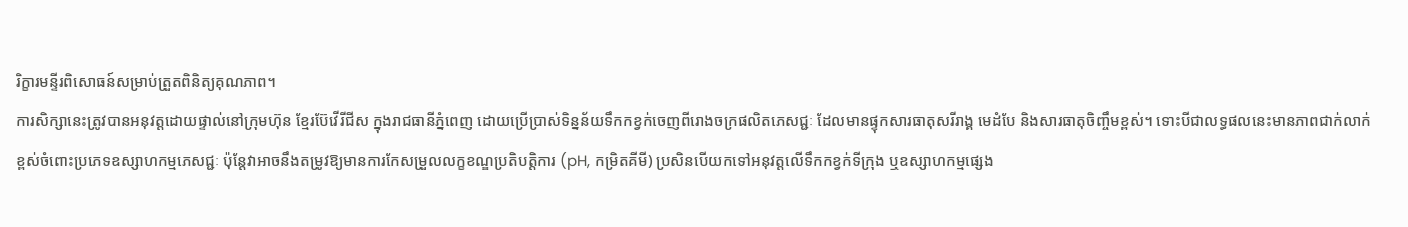រិក្ខារមន្ទីរពិសោធន៍សម្រាប់ត្រួតពិនិត្យគុណភាព។
ការសិក្សានេះត្រូវបានអនុវត្តដោយផ្ទាល់នៅក្រុមហ៊ុន ខ្មែរប៊ែវើរីជីស ក្នុងរាជធានីភ្នំពេញ ដោយប្រើប្រាស់ទិន្នន័យទឹកកខ្វក់ចេញពីរោងចក្រផលិតភេសជ្ជៈ ដែលមានផ្ទុកសារធាតុសរីរាង្គ មេដំបែ និងសារធាតុចិញ្ចឹមខ្ពស់។ ទោះបីជាលទ្ធផលនេះមានភាពជាក់លាក់ខ្ពស់ចំពោះប្រភេទឧស្សាហកម្មភេសជ្ជៈ ប៉ុន្តែវាអាចនឹងតម្រូវឱ្យមានការកែសម្រួលលក្ខខណ្ឌប្រតិបត្តិការ (pH, កម្រិតគីមី) ប្រសិនបើយកទៅអនុវត្តលើទឹកកខ្វក់ទីក្រុង ឬឧស្សាហកម្មផ្សេង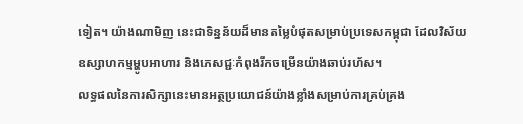ទៀត។ យ៉ាងណាមិញ នេះជាទិន្នន័យដ៏មានតម្លៃបំផុតសម្រាប់ប្រទេសកម្ពុជា ដែលវិស័យឧស្សាហកម្មម្ហូបអាហារ និងភេសជ្ជៈកំពុងរីកចម្រើនយ៉ាងឆាប់រហ័ស។
លទ្ធផលនៃការសិក្សានេះមានអត្ថប្រយោជន៍យ៉ាងខ្លាំងសម្រាប់ការគ្រប់គ្រង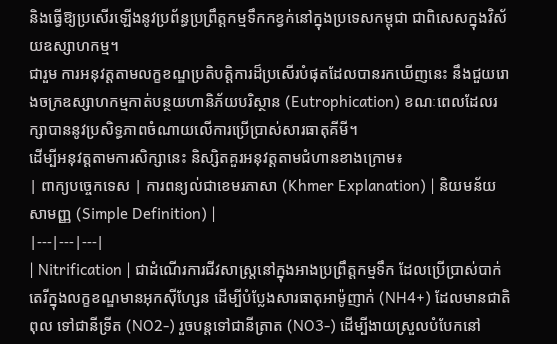និងធ្វើឱ្យប្រសើរឡើងនូវប្រព័ន្ធប្រព្រឹត្តកម្មទឹកកខ្វក់នៅក្នុងប្រទេសកម្ពុជា ជាពិសេសក្នុងវិស័យឧស្សាហកម្ម។
ជារួម ការអនុវត្តតាមលក្ខខណ្ឌប្រតិបត្តិការដ៏ប្រសើរបំផុតដែលបានរកឃើញនេះ នឹងជួយរោងចក្រឧស្សាហកម្មកាត់បន្ថយហានិភ័យបរិស្ថាន (Eutrophication) ខណៈពេលដែលរក្សាបាននូវប្រសិទ្ធភាពចំណាយលើការប្រើប្រាស់សារធាតុគីមី។
ដើម្បីអនុវត្តតាមការសិក្សានេះ និស្សិតគួរអនុវត្តតាមជំហានខាងក្រោម៖
| ពាក្យបច្ចេកទេស | ការពន្យល់ជាខេមរភាសា (Khmer Explanation) | និយមន័យសាមញ្ញ (Simple Definition) |
|---|---|---|
| Nitrification | ជាដំណើរការជីវសាស្រ្តនៅក្នុងអាងប្រព្រឹត្តកម្មទឹក ដែលប្រើប្រាស់បាក់តេរីក្នុងលក្ខខណ្ឌមានអុកស៊ីហ្សែន ដើម្បីបំប្លែងសារធាតុអាម៉ូញាក់ (NH4+) ដែលមានជាតិពុល ទៅជានីទ្រីត (NO2-) រួចបន្តទៅជានីត្រាត (NO3-) ដើម្បីងាយស្រួលបំបែកនៅ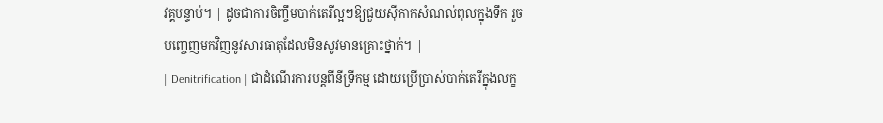វគ្គបន្ទាប់។ | ដូចជាការចិញ្ចឹមបាក់តេរីល្អៗឱ្យជួយស៊ីកាកសំណល់ពុលក្នុងទឹក រួចបញ្ចេញមកវិញនូវសារធាតុដែលមិនសូវមានគ្រោះថ្នាក់។ |
| Denitrification | ជាដំណើរការបន្តពីនីទ្រីកម្ម ដោយប្រើប្រាស់បាក់តេរីក្នុងលក្ខ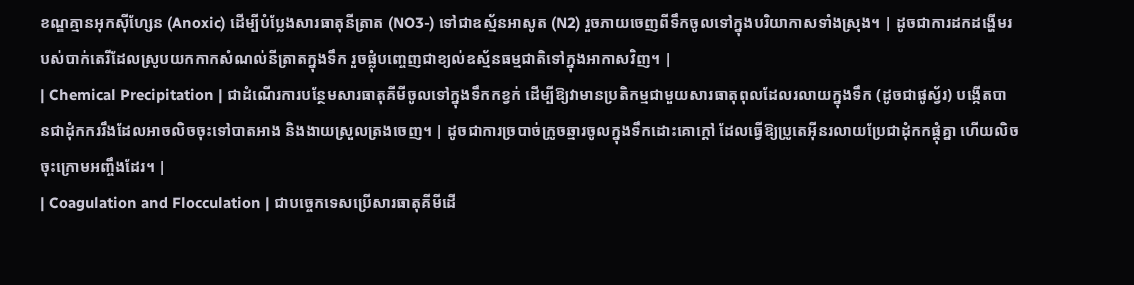ខណ្ឌគ្មានអុកស៊ីហ្សែន (Anoxic) ដើម្បីបំប្លែងសារធាតុនីត្រាត (NO3-) ទៅជាឧស្ម័នអាសូត (N2) រួចភាយចេញពីទឹកចូលទៅក្នុងបរិយាកាសទាំងស្រុង។ | ដូចជាការដកដង្ហើមរបស់បាក់តេរីដែលស្រូបយកកាកសំណល់នីត្រាតក្នុងទឹក រួចផ្លុំបញ្ចេញជាខ្យល់ឧស្ម័នធម្មជាតិទៅក្នុងអាកាសវិញ។ |
| Chemical Precipitation | ជាដំណើរការបន្ថែមសារធាតុគីមីចូលទៅក្នុងទឹកកខ្វក់ ដើម្បីឱ្យវាមានប្រតិកម្មជាមួយសារធាតុពុលដែលរលាយក្នុងទឹក (ដូចជាផូស្វ័រ) បង្កើតបានជាដុំកកររឹងដែលអាចលិចចុះទៅបាតអាង និងងាយស្រួលត្រងចេញ។ | ដូចជាការច្របាច់ក្រូចឆ្មារចូលក្នុងទឹកដោះគោក្តៅ ដែលធ្វើឱ្យប្រូតេអ៊ីនរលាយប្រែជាដុំកកផ្តុំគ្នា ហើយលិចចុះក្រោមអញ្ចឹងដែរ។ |
| Coagulation and Flocculation | ជាបច្ចេកទេសប្រើសារធាតុគីមីដើ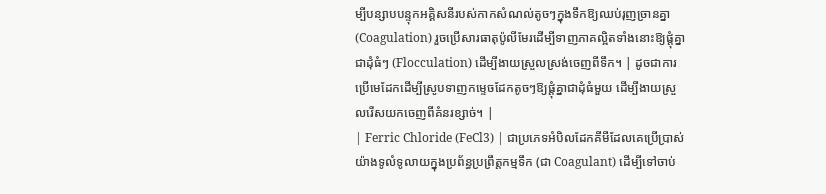ម្បីបន្សាបបន្ទុកអគ្គិសនីរបស់កាកសំណល់តូចៗក្នុងទឹកឱ្យឈប់រុញច្រានគ្នា (Coagulation) រួចប្រើសារធាតុប៉ូលីមែរដើម្បីទាញភាគល្អិតទាំងនោះឱ្យផ្តុំគ្នាជាដុំធំៗ (Flocculation) ដើម្បីងាយស្រួលស្រង់ចេញពីទឹក។ | ដូចជាការប្រើមេដែកដើម្បីស្រូបទាញកម្ទេចដែកតូចៗឱ្យផ្តុំគ្នាជាដុំធំមួយ ដើម្បីងាយស្រួលរើសយកចេញពីគំនរខ្សាច់។ |
| Ferric Chloride (FeCl3) | ជាប្រភេទអំបិលដែកគីមីដែលគេប្រើប្រាស់យ៉ាងទូលំទូលាយក្នុងប្រព័ន្ធប្រព្រឹត្តកម្មទឹក (ជា Coagulant) ដើម្បីទៅចាប់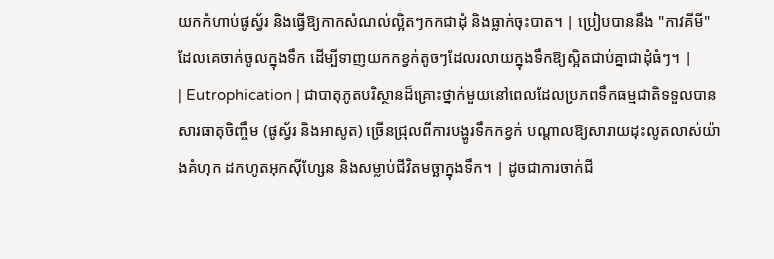យកកំហាប់ផូស្វ័រ និងធ្វើឱ្យកាកសំណល់ល្អិតៗកកជាដុំ និងធ្លាក់ចុះបាត។ | ប្រៀបបាននឹង "កាវគីមី" ដែលគេចាក់ចូលក្នុងទឹក ដើម្បីទាញយកកខ្វក់តូចៗដែលរលាយក្នុងទឹកឱ្យស្អិតជាប់គ្នាជាដុំធំៗ។ |
| Eutrophication | ជាបាតុភូតបរិស្ថានដ៏គ្រោះថ្នាក់មួយនៅពេលដែលប្រភពទឹកធម្មជាតិទទួលបានសារធាតុចិញ្ចឹម (ផូស្វ័រ និងអាសូត) ច្រើនជ្រុលពីការបង្ហូរទឹកកខ្វក់ បណ្តាលឱ្យសារាយដុះលូតលាស់យ៉ាងគំហុក ដកហូតអុកស៊ីហ្សែន និងសម្លាប់ជីវិតមច្ឆាក្នុងទឹក។ | ដូចជាការចាក់ជី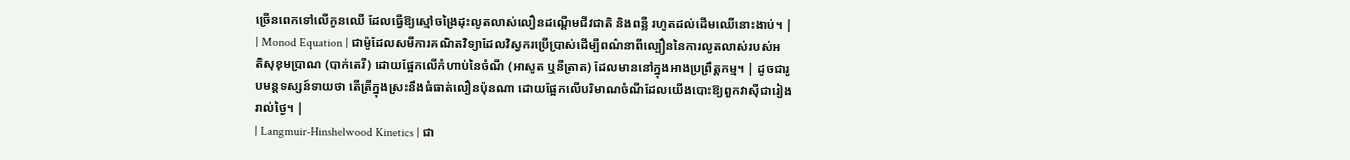ច្រើនពេកទៅលើកូនឈើ ដែលធ្វើឱ្យស្មៅចង្រៃដុះលូតលាស់លឿនដណ្តើមជីវជាតិ និងពន្លឺ រហូតដល់ដើមឈើនោះងាប់។ |
| Monod Equation | ជាម៉ូដែលសមីការគណិតវិទ្យាដែលវិស្វករប្រើប្រាស់ដើម្បីពណ៌នាពីល្បឿននៃការលូតលាស់របស់អតិសុខុមប្រាណ (បាក់តេរី) ដោយផ្អែកលើកំហាប់នៃចំណី (អាសូត ឬនីត្រាត) ដែលមាននៅក្នុងអាងប្រព្រឹត្តកម្ម។ | ដូចជារូបមន្តទស្សន៍ទាយថា តើត្រីក្នុងស្រះនឹងធំធាត់លឿនប៉ុនណា ដោយផ្អែកលើបរិមាណចំណីដែលយើងបោះឱ្យពួកវាស៊ីជារៀងរាល់ថ្ងៃ។ |
| Langmuir-Hinshelwood Kinetics | ជា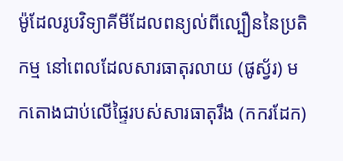ម៉ូដែលរូបវិទ្យាគីមីដែលពន្យល់ពីល្បឿននៃប្រតិកម្ម នៅពេលដែលសារធាតុរលាយ (ផូស្វ័រ) មកតោងជាប់លើផ្ទៃរបស់សារធាតុរឹង (កករដែក)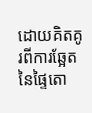ដោយគិតគូរពីការឆ្អែតនៃផ្ទៃតោ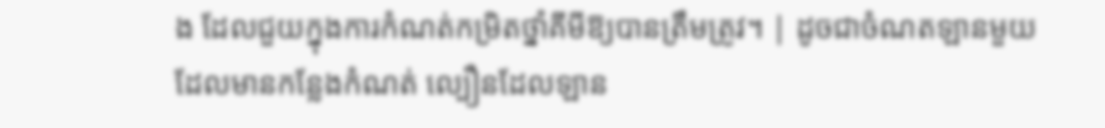ង ដែលជួយក្នុងការកំណត់កម្រិតថ្នាំគីមីឱ្យបានត្រឹមត្រូវ។ | ដូចជាចំណតឡានមួយដែលមានកន្លែងកំណត់ ល្បឿនដែលឡាន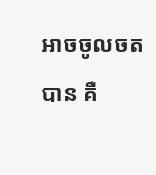អាចចូលចតបាន គឺ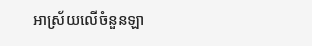អាស្រ័យលើចំនួនឡា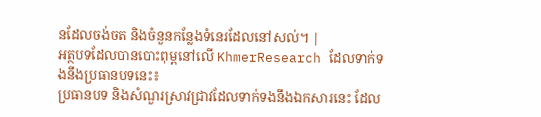នដែលចង់ចត និងចំនួនកន្លែងទំនេរដែលនៅសល់។ |
អត្ថបទដែលបានបោះពុម្ពនៅលើ KhmerResearch ដែលទាក់ទងនឹងប្រធានបទនេះ៖
ប្រធានបទ និងសំណួរស្រាវជ្រាវដែលទាក់ទងនឹងឯកសារនេះ ដែល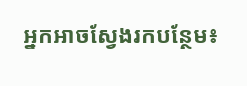អ្នកអាចស្វែងរកបន្ថែម៖